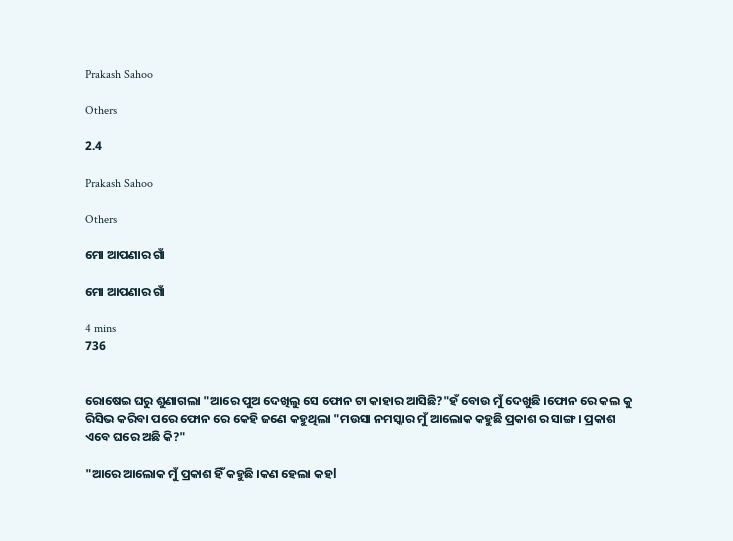Prakash Sahoo

Others

2.4

Prakash Sahoo

Others

ମୋ ଆପଣାର ଗାଁ

ମୋ ଆପଣାର ଗାଁ

4 mins
736


ରୋଷେଇ ଘରୁ ଶୁଣାଗଲା "ଆରେ ପୁଅ ଦେଖିଲୁ ସେ ଫୋନ ଟା କାହାର ଆସିଛି?"ହଁ ବୋଉ ମୁଁ ଦେଖୁଛି ।ଫୋନ ରେ କଲ କୁ ରିସିଭ କରିବା ପରେ ଫୋନ ରେ କେହି ଜଣେ କହୁଥିଲା "ମଉସା ନମସ୍କାର ମୁଁ ଆଲୋକ କହୁଛି ପ୍ରକାଶ ର ସାଙ୍ଗ। ପ୍ରକାଶ ଏବେ ଘରେ ଅଛି କି?"

"ଆରେ ଆଲୋକ ମୁଁ ପ୍ରକାଶ ହିଁ କହୁଛି ।କଣ ହେଲା କହl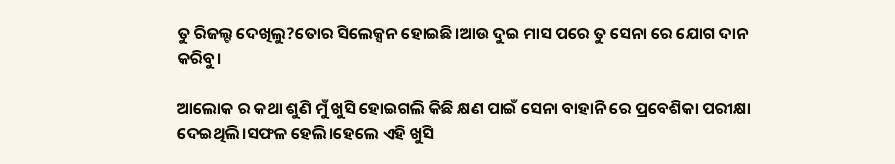ତୁ ରିଜଲ୍ଟ ଦେଖିଲୁ?ତୋର ସିଲେକ୍ସନ ହୋଇଛି।ଆଉ ଦୁଇ ମାସ ପରେ ତୁ ସେନା ରେ ଯୋଗ ଦାନ କରିବୁ।

ଆଲୋକ ର କଥା ଶୁଣି ମୁଁ ଖୁସି ହୋଇଗଲି କିଛି କ୍ଷଣ ପାଇଁ ସେନା ବାହାନି ରେ ପ୍ରବେଶିକା ପରୀକ୍ଷା ଦେଇଥିଲି।ସଫଳ ହେଲି।ହେଲେ ଏହି ଖୁସି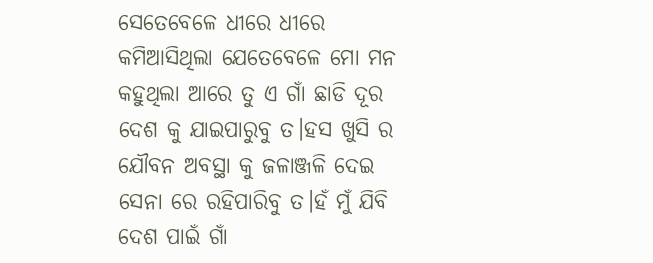ସେତେବେଳେ ଧୀରେ ଧୀରେ କମିଆସିଥିଲା ଯେତେବେଳେ ମୋ ମନ କହୁଥିଲା ଆରେ ତୁ ଏ ଗାଁ ଛାଡି ଦୂର ଦେଶ କୁ ଯାଇପାରୁବୁ ତ।ହସ ଖୁସି ର ଯୌବନ ଅବସ୍ଥା କୁ ଜଳାଞ୍ଜଳି ଦେଇ ସେନା ରେ ରହିପାରିବୁ ତ।ହଁ ମୁଁ ଯିବି ଦେଶ ପାଇଁ ଗାଁ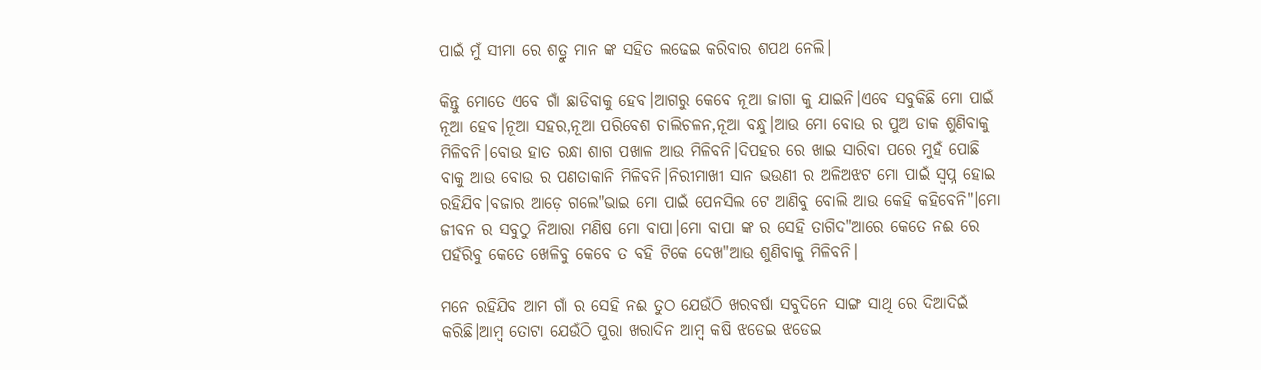ପାଇଁ ମୁଁ ସୀମା ରେ ଶତ୍ରୁ ମାନ ଙ୍କ ସହିତ ଲଢେଇ କରିବାର ଶପଥ ନେଲି।

କିନ୍ତୁ ମୋତେ ଏବେ ଗାଁ ଛାଡିବାକୁ ହେବ।ଆଗରୁ କେବେ ନୂଆ ଜାଗା କୁ ଯାଇନି।ଏବେ ସବୁକିଛି ମୋ ପାଇଁ ନୂଆ ହେବ।ନୂଆ ସହର,ନୂଆ ପରିବେଶ ଚାଲିଚଳନ,ନୂଆ ବନ୍ଧୁ।ଆଉ ମୋ ବୋଉ ର ପୁଅ ଡାକ ଶୁଣିବାକୁ ମିଳିବନି।ବୋଉ ହାତ ରନ୍ଧା ଶାଗ ପଖାଳ ଆଉ ମିଳିବନି।ଦିପହର ରେ ଖାଇ ସାରିବା ପରେ ମୁହଁ ପୋଛି ବାକୁ ଆଉ ବୋଉ ର ପଣତାକାନି ମିଳିବନି।ନିରୀମାଖୀ ସାନ ଭଉଣୀ ର ଅଳିଅଝଟ ମୋ ପାଇଁ ସ୍ବପ୍ନ ହୋଇ ରହିଯିବ।ବଜାର ଆଡ଼େ ଗଲେ"ଭାଇ ମୋ ପାଇଁ ପେନସିଲ ଟେ ଆଣିବୁ ବୋଲି ଆଉ କେହି କହିବେନି"।ମୋ ଜୀବନ ର ସବୁଠୁ ନିଆରା ମଣିଷ ମୋ ବାପା।ମୋ ବାପା ଙ୍କ ର ସେହି ତାଗିଦ"ଆରେ କେତେ ନଈ ରେ ପହଁରିବୁ କେତେ ଖେଳିବୁ କେବେ ତ ବହି ଟିକେ ଦେଖ"ଆଉ ଶୁଣିବାକୁ ମିଳିବନି।

ମନେ ରହିଯିବ ଆମ ଗାଁ ର ସେହି ନଈ ତୁଠ ଯେଉଁଠି ଖରବର୍ଷା ସବୁଦିନେ ସାଙ୍ଗ ସାଥି ରେ ଦିଆଦିଇଁ କରିଛି।ଆମ୍ବ ତୋଟା ଯେଉଁଠି ପୁରା ଖରାଦିନ ଆମ୍ବ କଷି ଝଡେଇ ଝଡେଇ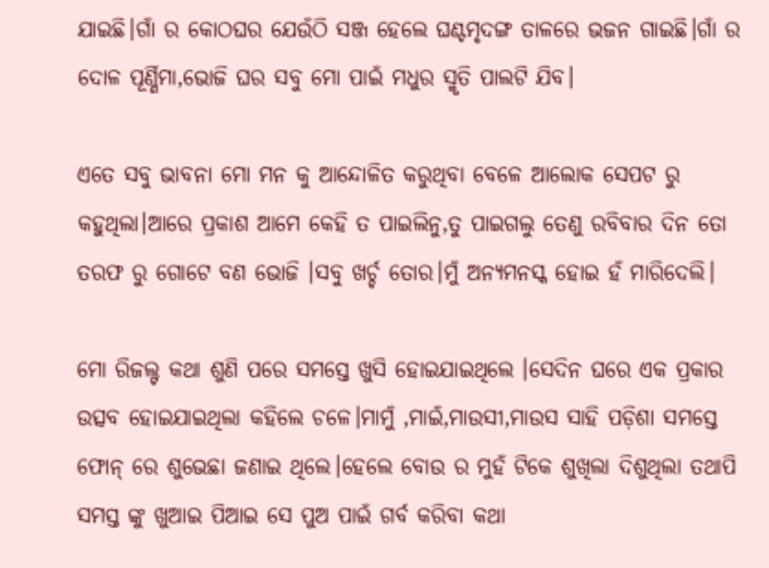ଯାଇଛି।ଗାଁ ର କୋଠଘର ଯେଉଁଠି ସଞ୍ଜ ହେଲେ ଘଣ୍ଟମୃଦଙ୍ଗ ତାଳରେ ଭଜନ ଗାଇଛି।ଗାଁ ର ଦୋଳ ପୂର୍ଣ୍ଣିମା,ଭୋଜି ଘର ସବୁ ମୋ ପାଇଁ ମଧୁର ସ୍ମୃତି ପାଲଟି ଯିବ।

ଏତେ ସବୁ ଭାବନା ମୋ ମନ କୁ ଆନ୍ଦୋଳିତ କରୁଥିବା ବେଳେ ଆଲୋକ ସେପଟ ରୁ କହୁଥିଲା।ଆରେ ପ୍ରକାଶ ଆମେ କେହି ତ ପାଇଲିନୁ,ତୁ ପାଇଗଲୁ ତେଣୁ ରବିବାର ଦିନ ତୋ ତରଫ ରୁ ଗୋଟେ ବଣ ଭୋଜି ।ସବୁ ଖର୍ଚ୍ଚ ତୋର।ମୁଁ ଅନ୍ୟମନସ୍କ ହୋଇ ହଁ ମାରିଦେଲି।

ମୋ ରିଜଲ୍ଟ କଥା ଶୁଣି ପରେ ସମସ୍ତେ ଖୁସି ହୋଇଯାଇଥିଲେ ।ସେଦିନ ଘରେ ଏକ ପ୍ରକାର ଉତ୍ସବ ହୋଇଯାଇଥିଲା କହିଲେ ଚଳେ।ମାମୁଁ ,ମାଇଁ,ମାଉସୀ,ମାଉସ ସାହି ପଡ଼ିଶା ସମସ୍ତେ ଫୋନ୍ ରେ ଶୁଭେଛା ଜଣାଇ ଥିଲେ।ହେଲେ ବୋଉ ର ମୁହଁ ଟିକେ ଶୁଖିଲା ଦିଶୁଥିଲା ତଥାପି ସମସ୍ତ ଙ୍କୁ ଖୁଆଇ ପିଆଇ ସେ ପୁଅ ପାଇଁ ଗର୍ବ କରିବା କଥା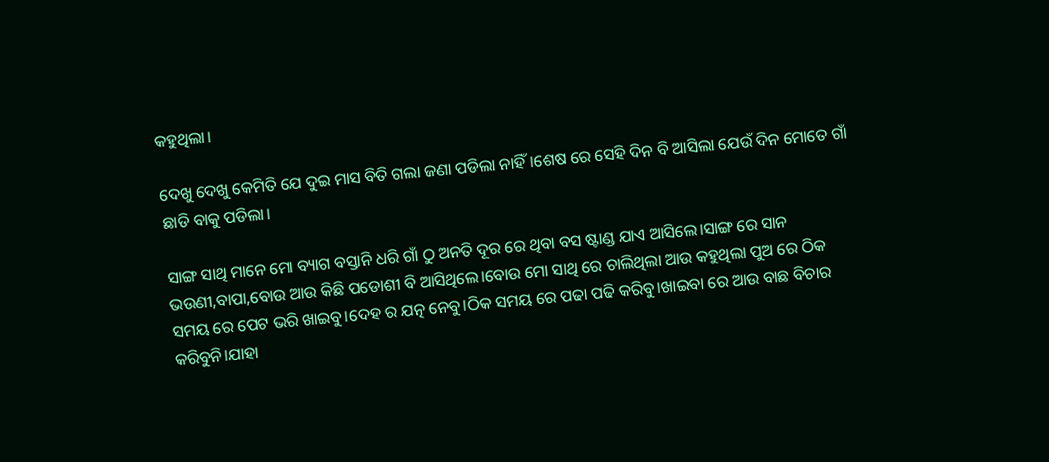କହୁଥିଲା।

ଦେଖୁ ଦେଖୁ କେମିତି ଯେ ଦୁଇ ମାସ ବିତି ଗଲା ଜଣା ପଡିଲା ନାହିଁ।ଶେଷ ରେ ସେହି ଦିନ ବି ଆସିଲା ଯେଉଁ ଦିନ ମୋତେ ଗାଁ ଛାଡି ବାକୁ ପଡିଲା।

ସାଙ୍ଗ ସାଥି ମାନେ ମୋ ବ୍ୟାଗ ବସ୍ତାନି ଧରି ଗାଁ ଠୁ ଅନତି ଦୂର ରେ ଥିବା ବସ ଷ୍ଟାଣ୍ଡ ଯାଏ ଆସିଲେ।ସାଙ୍ଗ ରେ ସାନ ଭଉଣୀ,ବାପା,ବୋଉ ଆଉ କିଛି ପଡୋଶୀ ବି ଆସିଥିଲେ।ବୋଉ ମୋ ସାଥି ରେ ଚାଲିଥିଲା ଆଉ କହୁଥିଲା ପୁଅ ରେ ଠିକ ସମୟ ରେ ପେଟ ଭରି ଖାଇବୁ।ଦେହ ର ଯତ୍ନ ନେବୁ।ଠିକ ସମୟ ରେ ପଢା ପଢି କରିବୁ।ଖାଇବା ରେ ଆଉ ବାଛ ବିଚାର କରିବୁନି।ଯାହା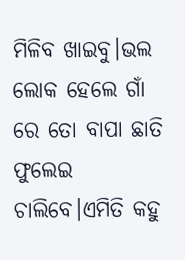ମିଳିବ ଖାଇବୁ।ଭଲ ଲୋକ ହେଲେ ଗାଁ ରେ ତୋ ବାପା ଛାତି ଫୁଲେଇ ଚାଲିବେ।ଏମିତି କହୁ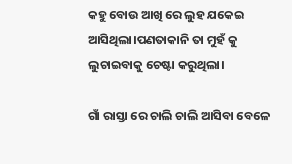କହୁ ବୋଉ ଆଖି ରେ ଲୁହ ଯକେଇ ଆସିଥିଲା।ପଣତାକାନି ତା ମୁହଁ କୁ ଲୁଚାଇବାକୁ ଚେଷ୍ଟା କରୁଥିଲା।

ଗାଁ ରାସ୍ତା ରେ ଚାଲି ଚାଲି ଆସିବା ବେଳେ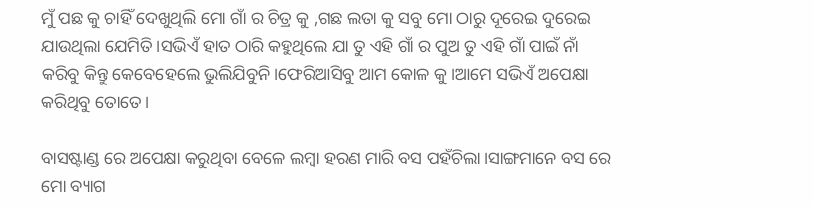ମୁଁ ପଛ କୁ ଚାହିଁ ଦେଖୁଥିଲି ମୋ ଗାଁ ର ଚିତ୍ର କୁ ,ଗଛ ଲତା କୁ ସବୁ ମୋ ଠାରୁ ଦୂରେଇ ଦୁରେଇ ଯାଉଥିଲା ଯେମିତି।ସଭିଏଁ ହାତ ଠାରି କହୁଥିଲେ ଯା ତୁ ଏହି ଗାଁ ର ପୁଅ ତୁ ଏହି ଗାଁ ପାଇଁ ନାଁ କରିବୁ କିନ୍ତୁ କେବେହେଲେ ଭୁଲିଯିବୁନି।ଫେରିଆସିବୁ ଆମ କୋଳ କୁ।ଆମେ ସଭିଏଁ ଅପେକ୍ଷା କରିଥିବୁ ତୋତେ।

ବାସଷ୍ଟାଣ୍ଡ ରେ ଅପେକ୍ଷା କରୁଥିବା ବେଳେ ଲମ୍ବା ହରଣ ମାରି ବସ ପହଁଚିଲା।ସାଙ୍ଗମାନେ ବସ ରେ ମୋ ବ୍ୟାଗ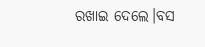ରଖାଇ ଦେଲେ।ବସ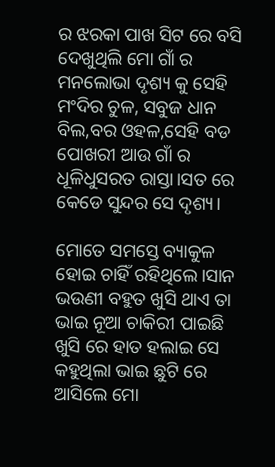ର ଝରକା ପାଖ ସିଟ ରେ ବସି ଦେଖୁଥିଲି ମୋ ଗାଁ ର ମନଲୋଭା ଦୃଶ୍ୟ କୁ ସେହି ମଂଦିର ଚୁଳ, ସବୁଜ ଧାନ ବିଲ,ବର ଓହଳ,ସେହି ବଡ ପୋଖରୀ ଆଉ ଗାଁ ର ଧୂଳିଧୁସରତ ରାସ୍ତା।ସତ ରେ କେଡେ ସୁନ୍ଦର ସେ ଦୃଶ୍ୟ।

ମୋତେ ସମସ୍ତେ ବ୍ୟାକୁଳ ହୋଇ ଚାହିଁ ରହିଥିଲେ।ସାନ ଭଉଣୀ ବହୁତ ଖୁସି ଥାଏ ତା ଭାଇ ନୂଆ ଚାକିରୀ ପାଇଛି ଖୁସି ରେ ହାତ ହଲାଇ ସେ କହୁଥିଲା ଭାଇ ଛୁଟି ରେ ଆସିଲେ ମୋ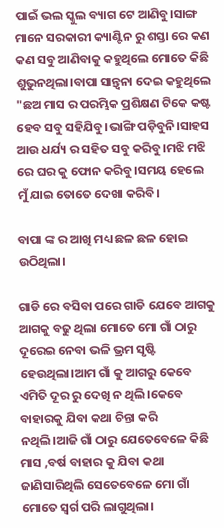ପାଇଁ ଭଲ ସ୍କୁଲ ବ୍ୟାଗ ଟେ ଆଣିବୁ।ସାଙ୍ଗ ମାନେ ସରକାରୀ କ୍ୟାଣ୍ଟିନ ରୁ ଶସ୍ତା ରେ କଣ କଣ ସବୁ ଆଣିବାକୁ କହୁଥିଲେ ମୋତେ କିଛି ଶୁଭୁନଥିଲା।ବାପା ସାନ୍ତ୍ୱନା ଦେଇ କହୁଥିଲେ "ଛଅ ମାସ ର ପରମ୍ଭିକ ପ୍ରଶିକ୍ଷଣ ଟିକେ କଷ୍ଟ ହେବ ସବୁ ସହିଯିବୁ।ଭାଙ୍ଗି ପଡ଼ିବୁନି।ସାହସ ଆଉ ଧର୍ଯ୍ୟ ର ସହିତ ସବୁ କରିବୁ।ମଝି ମଝି ରେ ଘର କୁ ଫୋନ କରିବୁ।ସମୟ ହେଲେ ମୁଁ ଯାଇ ତୋତେ ଦେଖା କରିବି।

ବାପା ଙ୍କ ର ଆଖି ମଧ୍ୟ ଛଳ ଛଳ ହୋଇ ଉଠିଥିଲା।

ଗାଡି ରେ ବସିବା ପରେ ଗାଡି ଯେବେ ଆଗକୁ ଆଗକୁ ବଢୁ ଥିଲା ମୋତେ ମୋ ଗାଁ ଠାରୁ ଦୂରେଇ ନେବା ଭଳି ଭ୍ରମ ସୃଷ୍ଟି ହେଉଥିଲା।ଆମ ଗାଁ କୁ ଆଗରୁ କେବେ ଏମିତି ଦୂର ରୁ ଦେଖି ନ ଥିଲି।କେବେ ବାହାରକୁ ଯିବା କଥା ଚିନ୍ତା କରି ନଥିଲି।ଆଜି ଗାଁ ଠାରୁ ଯେତେବେଳେ କିଛି ମାସ ,ବର୍ଷ ବାହାର କୁ ଯିବା କଥା ଜାଣିସାରିଥିଲି ସେତେବେଳେ ମୋ ଗାଁ ମୋତେ ସ୍ୱର୍ଗ ପରି ଲାଗୁଥିଲା।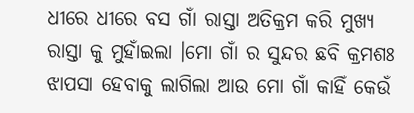ଧୀରେ ଧୀରେ ବସ ଗାଁ ରାସ୍ତା ଅତିକ୍ରମ କରି ମୁଖ୍ୟ ରାସ୍ତା କୁ ମୁହାଁଇଲା ।ମୋ ଗାଁ ର ସୁନ୍ଦର ଛବି କ୍ରମଶଃ ଝାପସା ହେବାକୁ ଲାଗିଲା ଆଉ ମୋ ଗାଁ କାହିଁ କେଉଁ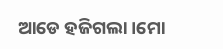ଆଡେ ହଜିଗଲା।ମୋ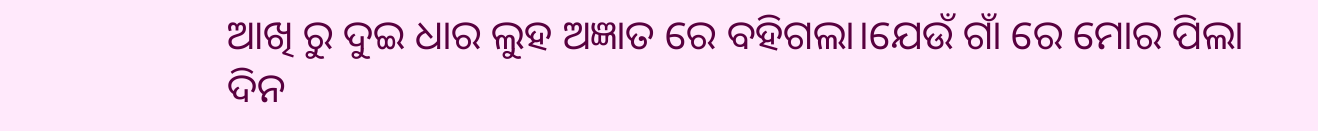ଆଖି ରୁ ଦୁଇ ଧାର ଲୁହ ଅଜ୍ଞାତ ରେ ବହିଗଲା।ଯେଉଁ ଗାଁ ରେ ମୋର ପିଲା ଦିନ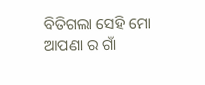ବିତିଗଲା ସେହି ମୋ ଆପଣା ର ଗାଁ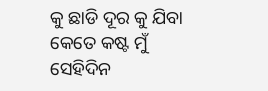କୁ ଛାଡି ଦୂର କୁ ଯିବା କେତେ କଷ୍ଟ ମୁଁ ସେହିଦିନ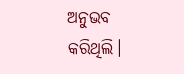ଅନୁଭବ କରିଥିଲି।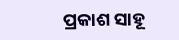ପ୍ରକାଶ ସାହୂ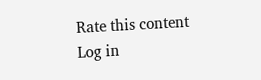Rate this content
Log in